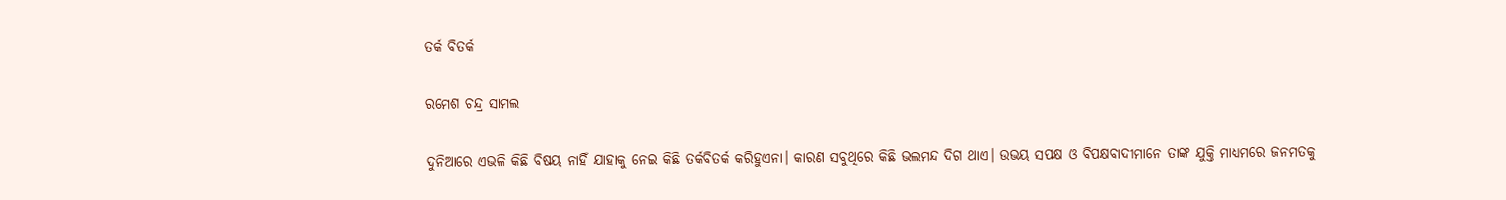ତର୍କ ବିତର୍କ

ରମେଶ ଚନ୍ଦ୍ର ସାମଲ

ଦୁନିଆରେ ଏଭଳି କିଛି ବିଷୟ ନାହିଁ ଯାହାକୁ ନେଇ କିଛି ତର୍କବିତର୍କ କରିହୁଏନା। କାରଣ ସବୁଥିରେ କିଛି ଭଲମନ୍ଦ ଦିଗ ଥାଏ। ଉଭୟ ସପକ୍ଷ ଓ ବିପକ୍ଷବାଦୀମାନେ ତାଙ୍କ ଯୁକ୍ତି ମାଧ୍ୟମରେ ଜନମତକୁ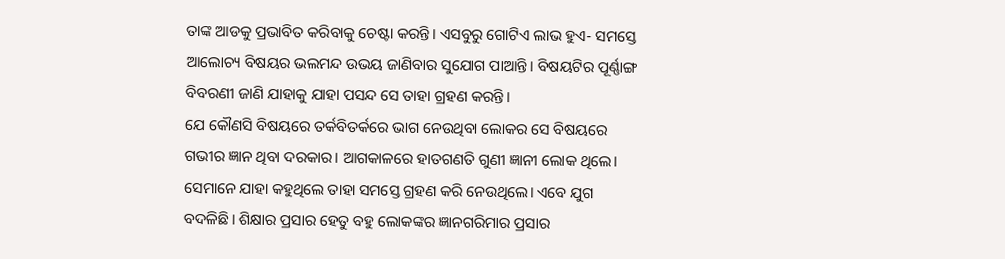ତାଙ୍କ ଆଡକୁ ପ୍ରଭାବିତ କରିବାକୁ ଚେଷ୍ଟା କରନ୍ତି। ଏସବୁରୁ ଗୋଟିଏ ଲାଭ ହୁଏ- ସମସ୍ତେ ଆଲୋଚ୍ୟ ବିଷୟର ଭଲମନ୍ଦ ଉଭୟ ଜାଣିବାର ସୁଯୋଗ ପାଆନ୍ତି। ବିଷୟଟିର ପୂର୍ଣ୍ଣାଙ୍ଗ ବିବରଣୀ ଜାଣି ଯାହାକୁ ଯାହା ପସନ୍ଦ ସେ ତାହା ଗ୍ରହଣ କରନ୍ତି।
ଯେ କୌଣସି ବିଷୟରେ ତର୍କବିତର୍କରେ ଭାଗ ନେଉଥିବା ଲୋକର ସେ ବିଷୟରେ ଗଭୀର ଜ୍ଞାନ ଥିବା ଦରକାର। ଆଗକାଳରେ ହାତଗଣତି ଗୁଣୀ ଜ୍ଞାନୀ ଲୋକ ଥିଲେ। ସେମାନେ ଯାହା କହୁଥିଲେ ତାହା ସମସ୍ତେ ଗ୍ରହଣ କରି ନେଉଥିଲେ। ଏବେ ଯୁଗ ବଦଳିଛି। ଶିକ୍ଷାର ପ୍ରସାର ହେତୁ ବହୁ ଲୋକଙ୍କର ଜ୍ଞାନଗରିମାର ପ୍ରସାର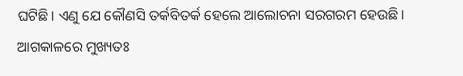ଘଟିଛି। ଏଣୁ ଯେ କୌଣସି ତର୍କବିତର୍କ ହେଲେ ଆଲୋଚନା ସରଗରମ ହେଉଛି। ଆଗକାଳରେ ମୁଖ୍ୟତଃ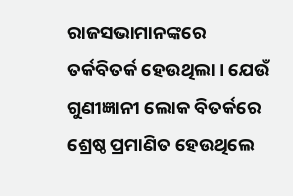ରାଜସଭାମାନଙ୍କରେ ତର୍କବିତର୍କ ହେଉଥିଲା। ଯେଉଁ ଗୁଣୀଜ୍ଞାନୀ ଲୋକ ବିତର୍କରେ ଶ୍ରେଷ୍ଠ ପ୍ରମାଣିତ ହେଉଥିଲେ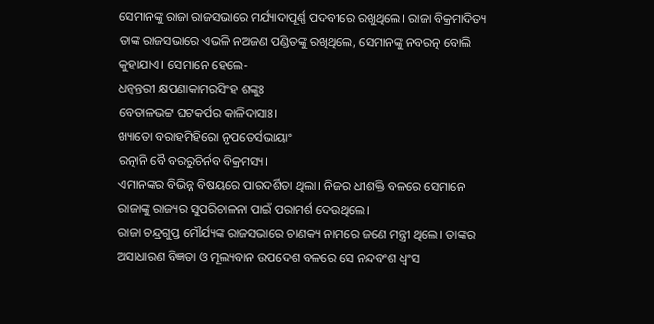ସେମାନଙ୍କୁ ରାଜା ରାଜସଭାରେ ମର୍ଯ୍ୟାଦାପୂର୍ଣ୍ଣ ପଦବୀରେ ରଖୁଥିଲେ। ରାଜା ବିକ୍ରମାଦିତ୍ୟ ତାଙ୍କ ରାଜସଭାରେ ଏଭଳି ନଅଜଣ ପଣ୍ଡିତଙ୍କୁ ରଖିଥିଲେ, ସେମାନଙ୍କୁ ନବରତ୍ନ ବୋଲି କୁହାଯାଏ। ସେମାନେ ହେଲେ-
ଧନ୍ବନ୍ତରୀ କ୍ଷପଣାକାମରସିଂହ ଶଙ୍କୁଃ
ବେତାଳଭଟ୍ଟ ଘଟକର୍ପର କାଳିଦାସାଃ।
ଖ୍ୟାତୋ ବରାହମିହିରୋ ନୃପତେର୍ସଭାୟାଂ
ରତ୍ନାନି ବୈ ବରରୁଚିର୍ନବ ବିକ୍ରମସ୍ୟ।
ଏମାନଙ୍କର ବିଭିନ୍ନ ବିଷୟରେ ପାରଦର୍ଶିତା ଥିଲା। ନିଜର ଧୀଶକ୍ତି ବଳରେ ସେମାନେ ରାଜାଙ୍କୁ ରାଜ୍ୟର ସୁପରିଚାଳନା ପାଇଁ ପରାମର୍ଶ ଦେଉଥିଲେ।
ରାଜା ଚନ୍ଦ୍ରଗୁପ୍ତ ମୌର୍ଯ୍ୟଙ୍କ ରାଜସଭାରେ ଚାଣକ୍ୟ ନାମରେ ଜଣେ ମନ୍ତ୍ରୀ ଥିଲେ। ତାଙ୍କର ଅସାଧାରଣ ବିଜ୍ଞତା ଓ ମୂଲ୍ୟବାନ ଉପଦେଶ ବଳରେ ସେ ନନ୍ଦବଂଶ ଧ୍ୱଂସ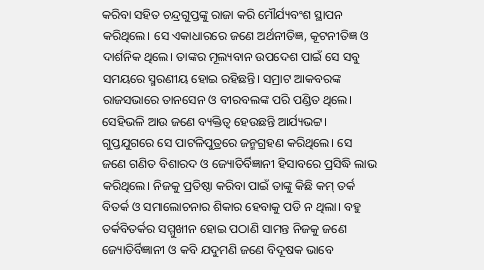କରିବା ସହିତ ଚନ୍ଦ୍ରଗୁପ୍ତଙ୍କୁ ରାଜା କରି ମୌର୍ଯ୍ୟବଂଶ ସ୍ଥାପନ କରିଥିଲେ। ସେ ଏକାଧାରରେ ଜଣେ ଅର୍ଥନୀତିଜ୍ଞ, କୂଟନୀତିଜ୍ଞ ଓ ଦାର୍ଶନିକ ଥିଲେ। ତାଙ୍କର ମୂଲ୍ୟବାନ ଉପଦେଶ ପାଇଁ ସେ ସବୁ ସମୟରେ ସ୍ମରଣୀୟ ହୋଇ ରହିଛନ୍ତି। ସମ୍ରାଟ ଆକବରଙ୍କ ରାଜସଭାରେ ତାନସେନ ଓ ବୀରବଲଙ୍କ ପରି ପଣ୍ଡିତ ଥିଲେ। ସେହିଭଳି ଆଉ ଜଣେ ବ୍ୟକ୍ତିତ୍ୱ ହେଉଛନ୍ତି ଆର୍ଯ୍ୟଭଟ୍ଟ। ଗୁପ୍ତଯୁଗରେ ସେ ପାଟଳିପୁତ୍ରରେ ଜନ୍ମଗ୍ରହଣ କରିଥିଲେ। ସେ ଜଣେ ଗଣିତ ବିଶାରଦ ଓ ଜ୍ୟୋତିର୍ବିଜ୍ଞାନୀ ହିସାବରେ ପ୍ରସିଦ୍ଧି ଲାଭ କରିଥିଲେ। ନିଜକୁ ପ୍ରତିଷ୍ଠା କରିବା ପାଇଁ ତାଙ୍କୁ କିଛି କମ୍‌ ତର୍କ ବିତର୍କ ଓ ସମାଲୋଚନାର ଶିକାର ହେବାକୁ ପଡି ନ ଥିଲା। ବହୁ ତର୍କବିତର୍କର ସମ୍ମୁଖୀନ ହୋଇ ପଠାଣି ସାମନ୍ତ ନିଜକୁ ଜଣେ ଜ୍ୟୋତିର୍ବିଜ୍ଞାନୀ ଓ କବି ଯଦୁମଣି ଜଣେ ବିଦୂଷକ ଭାବେ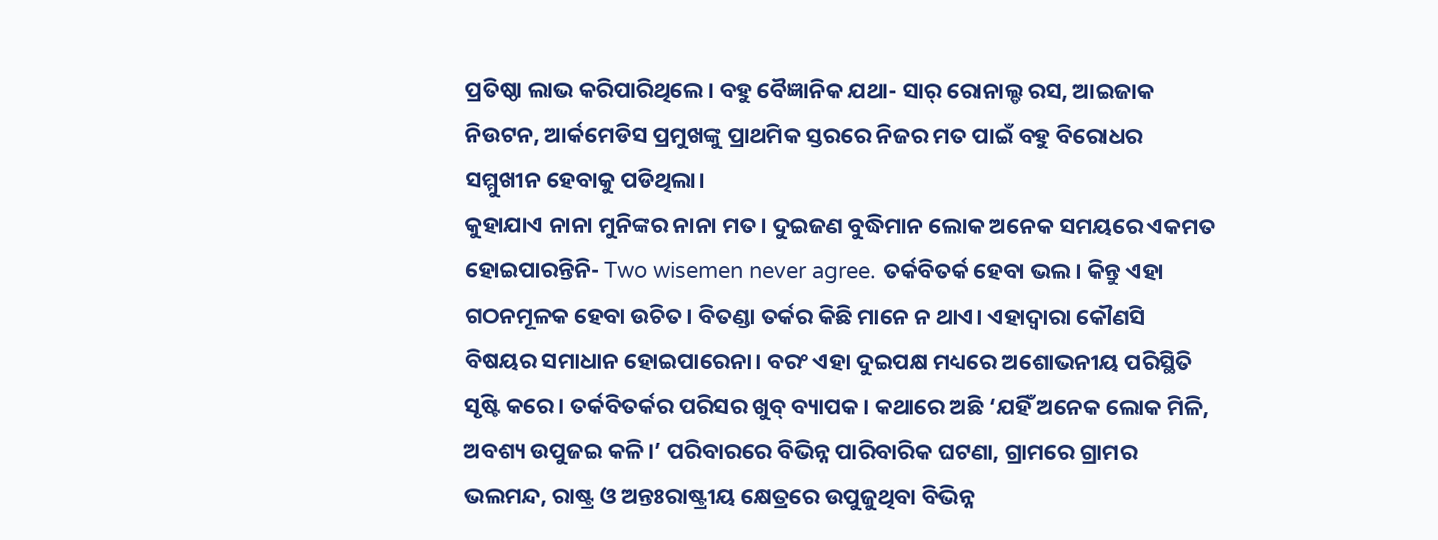ପ୍ରତିଷ୍ଠା ଲାଭ କରିପାରିଥିଲେ। ବହୁ ବୈଜ୍ଞାନିକ ଯଥା- ସାର୍‌ ରୋନାଲ୍ଡ ରସ, ଆଇଜାକ ନିଉଟନ, ଆର୍କମେଡିସ ପ୍ରମୁଖଙ୍କୁ ପ୍ରାଥମିକ ସ୍ତରରେ ନିଜର ମତ ପାଇଁ ବହୁ ବିରୋଧର ସମ୍ମୁଖୀନ ହେବାକୁ ପଡିଥିଲା।
କୁହାଯାଏ ନାନା ମୁନିଙ୍କର ନାନା ମତ। ଦୁଇଜଣ ବୁଦ୍ଧିମାନ ଲୋକ ଅନେକ ସମୟରେ ଏକମତ ହୋଇପାରନ୍ତିନି- Two wisemen never agree. ତର୍କବିତର୍କ ହେବା ଭଲ। କିନ୍ତୁ ଏହା ଗଠନମୂଳକ ହେବା ଉଚିତ। ବିତଣ୍ଡା ତର୍କର କିଛି ମାନେ ନ ଥାଏ। ଏହାଦ୍ୱାରା କୌଣସି ବିଷୟର ସମାଧାନ ହୋଇପାରେନା। ବରଂ ଏହା ଦୁଇପକ୍ଷ ମଧ୍ୟରେ ଅଶୋଭନୀୟ ପରିସ୍ଥିତି ସୃଷ୍ଟି କରେ। ତର୍କବିତର୍କର ପରିସର ଖୁବ୍‌ ବ୍ୟାପକ। କଥାରେ ଅଛି ‘ଯହିଁ ଅନେକ ଲୋକ ମିଳି, ଅବଶ୍ୟ ଉପୁଜଇ କଳି।’ ପରିବାରରେ ବିଭିନ୍ନ ପାରିବାରିକ ଘଟଣା, ଗ୍ରାମରେ ଗ୍ରାମର ଭଲମନ୍ଦ, ରାଷ୍ଟ୍ର ଓ ଅନ୍ତଃରାଷ୍ଟ୍ରୀୟ କ୍ଷେତ୍ରରେ ଉପୁଜୁଥିବା ବିଭିନ୍ନ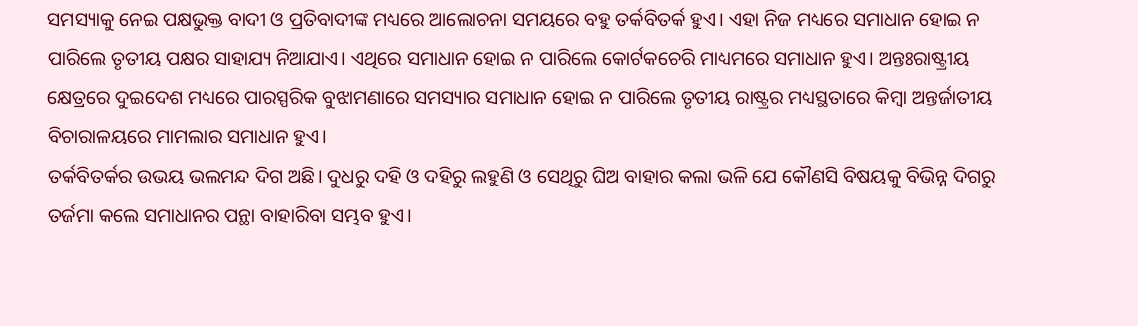ସମସ୍ୟାକୁ ନେଇ ପକ୍ଷଭୁକ୍ତ ବାଦୀ ଓ ପ୍ରତିବାଦୀଙ୍କ ମଧ୍ୟରେ ଆଲୋଚନା ସମୟରେ ବହୁ ତର୍କବିତର୍କ ହୁଏ। ଏହା ନିଜ ମଧ୍ୟରେ ସମାଧାନ ହୋଇ ନ ପାରିଲେ ତୃତୀୟ ପକ୍ଷର ସାହାଯ୍ୟ ନିଆଯାଏ। ଏଥିରେ ସମାଧାନ ହୋଇ ନ ପାରିଲେ କୋର୍ଟକଚେରି ମାଧ୍ୟମରେ ସମାଧାନ ହୁଏ। ଅନ୍ତଃରାଷ୍ଟ୍ରୀୟ କ୍ଷେତ୍ରରେ ଦୁଇଦେଶ ମଧ୍ୟରେ ପାରସ୍ପରିକ ବୁଝାମଣାରେ ସମସ୍ୟାର ସମାଧାନ ହୋଇ ନ ପାରିଲେ ତୃତୀୟ ରାଷ୍ଟ୍ରର ମଧ୍ୟସ୍ଥତାରେ କିମ୍ବା ଅନ୍ତର୍ଜାତୀୟ ବିଚାରାଳୟରେ ମାମଲାର ସମାଧାନ ହୁଏ।
ତର୍କବିତର୍କର ଉଭୟ ଭଲମନ୍ଦ ଦିଗ ଅଛି। ଦୁଧରୁ ଦହି ଓ ଦହିରୁ ଲହୁଣି ଓ ସେଥିରୁ ଘିଅ ବାହାର କଲା ଭଳି ଯେ କୌଣସି ବିଷୟକୁ ବିଭିନ୍ନ ଦିଗରୁ ତର୍ଜମା କଲେ ସମାଧାନର ପନ୍ଥା ବାହାରିବା ସମ୍ଭବ ହୁଏ।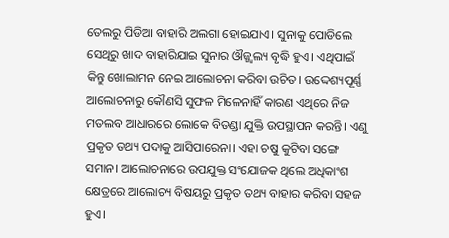ତେଲରୁ ପିଡିଆ ବାହାରି ଅଲଗା ହୋଇଯାଏ। ସୁନାକୁ ପୋଡିଲେ ସେଥିରୁ ଖାଦ ବାହାରିଯାଇ ସୁନାର ଔଜ୍ଜ୍ୱଲ୍ୟ ବୃଦ୍ଧି ହୁଏ। ଏଥିପାଇଁ କିନ୍ତୁ ଖୋଲାମନ ନେଇ ଆଲୋଚନା କରିବା ଉଚିତ। ଉଦ୍ଦେଶ୍ୟପୂର୍ଣ୍ଣ ଆଲୋଚନାରୁ କୌଣସି ସୁଫଳ ମିଳେନାହିଁ କାରଣ ଏଥିରେ ନିଜ ମତଲବ ଆଧାରରେ ଲୋକେ ବିତଣ୍ଡା ଯୁକ୍ତି ଉପସ୍ଥାପନ କରନ୍ତି। ଏଣୁ ପ୍ରକୃତ ତଥ୍ୟ ପଦାକୁ ଆସିପାରେନା। ଏହା ଚଷୁ କୁଟିବା ସଙ୍ଗେ ସମାନ। ଆଲୋଚନାରେ ଉପଯୁକ୍ତ ସଂଯୋଜକ ଥିଲେ ଅଧିକାଂଶ କ୍ଷେତ୍ରରେ ଆଲୋଚ୍ୟ ବିଷୟରୁ ପ୍ରକୃତ ତଥ୍ୟ ବାହାର କରିବା ସହଜ ହୁଏ।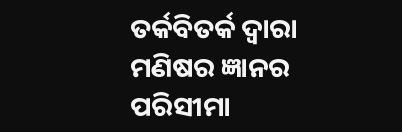ତର୍କବିତର୍କ ଦ୍ୱାରା ମଣିଷର ଜ୍ଞାନର ପରିସୀମା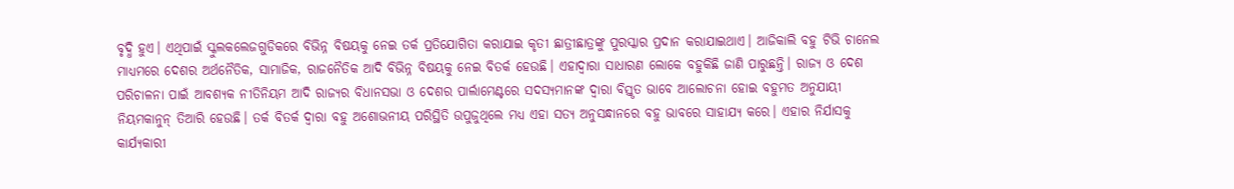ବୃଦ୍ଧି ହୁଏ। ଏଥିପାଇଁ ସ୍କୁଲକଲେଜଗୁଡିକରେ ବିଭିନ୍ନ ବିଷୟକୁ ନେଇ ତର୍କ ପ୍ରତିଯୋଗିତା କରାଯାଇ କୃତୀ ଛାତ୍ରୀଛାତ୍ରଙ୍କୁ ପୁରସ୍କାର ପ୍ରଦାନ କରାଯାଇଥାଏ। ଆଜିକାଲି ବହୁ ଟିଭି ଚାନେଲ ମାଧ୍ୟମରେ ଦେଶର ଅର୍ଥନୈତିକ, ସାମାଜିକ, ରାଜନୈତିକ ଆଦି ବିଭିନ୍ନ ବିଷୟକୁ ନେଇ ବିତର୍କ ହେଉଛି। ଏହାଦ୍ୱାରା ସାଧାରଣ ଲୋକେ ବହୁକିଛି ଜାଣି ପାରୁଛନ୍ତି। ରାଜ୍ୟ ଓ ଦେଶ ପରିଚାଳନା ପାଇଁ ଆବଶ୍ୟକ ନୀତିନିୟମ ଆଦି ରାଜ୍ୟର ବିଧାନସଭା ଓ ଦେଶର ପାର୍ଲାମେଣ୍ଟରେ ସଦସ୍ୟମାନଙ୍କ ଦ୍ୱାରା ବିସ୍ତୃତ ଭାବେ ଆଲୋଚନା ହୋଇ ବହୁମତ ଅନୁଯାୟୀ ନିୟମକାନୁନ୍‌ ତିଆରି ହେଉଛି। ତର୍କ ବିତର୍କ ଦ୍ୱାରା ବହୁ ଅଶୋଭନୀୟ ପରିସ୍ଥିତି ଉପୁଜୁଥିଲେ ମଧ୍ୟ ଏହା ସତ୍ୟ ଅନୁସନ୍ଧାନରେ ବହୁ ଭାବରେ ସାହାଯ୍ୟ କରେ। ଏହାର ନିର୍ଯାସକୁ କାର୍ଯ୍ୟକାରୀ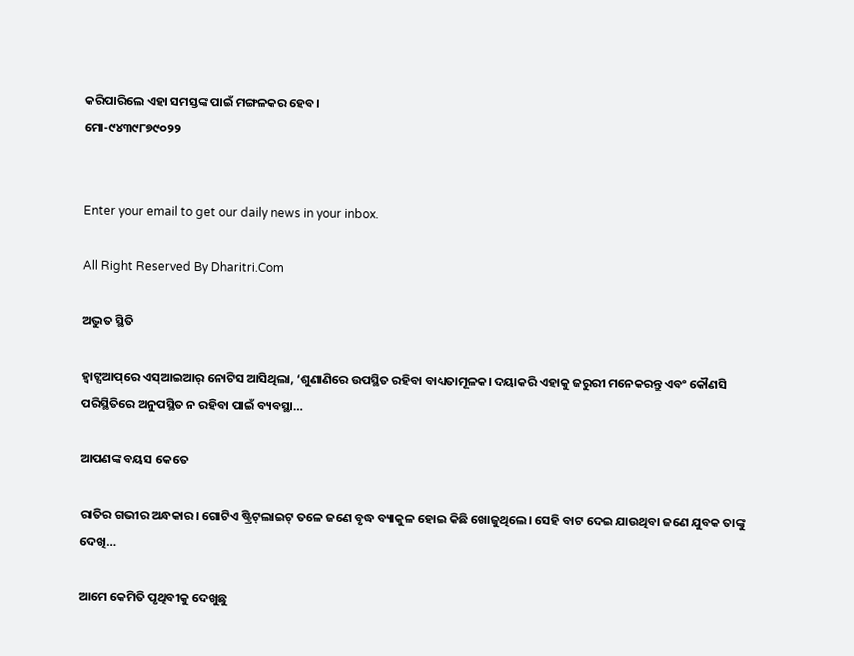କରିପାରିଲେ ଏହା ସମସ୍ତଙ୍କ ପାଇଁ ମଙ୍ଗଳକର ହେବ।
ମୋ-୯୪୩୯୮୭୯୦୨୨


Enter your email to get our daily news in your inbox.

All Right Reserved By Dharitri.Com

ଅଦ୍ଭୁତ ସ୍ଥିତି

ହ୍ୱାଟ୍ସଆପ୍‌ରେ ଏସ୍‌ଆଇଆର୍‌ ନୋଟିସ ଆସିଥିଲା, ‘ଶୁଣାଣିରେ ଉପସ୍ଥିତ ରହିବା ବାଧ୍ୟତାମୂଳକ। ଦୟାକରି ଏହାକୁ ଜରୁରୀ ମନେକରନ୍ତୁ ଏବଂ କୌଣସି ପରିସ୍ଥିତିରେ ଅନୁପସ୍ଥିତ ନ ରହିବା ପାଇଁ ବ୍ୟବସ୍ଥା…

ଆପଣଙ୍କ ବୟସ କେତେ

ରାତିର ଗଭୀର ଅନ୍ଧକାର। ଗୋଟିଏ ଷ୍ଟ୍ରିଟ୍‌ଲାଇଟ୍‌ ତଳେ ଜଣେ ବୃଦ୍ଧ ବ୍ୟାକୁଳ ହୋଇ କିଛି ଖୋଜୁଥିଲେ। ସେହି ବାଟ ଦେଇ ଯାଉଥିବା ଜଣେ ଯୁବକ ତାଙ୍କୁ ଦେଖି…

ଆମେ କେମିତି ପୃଥିବୀକୁ ଦେଖୁଛୁ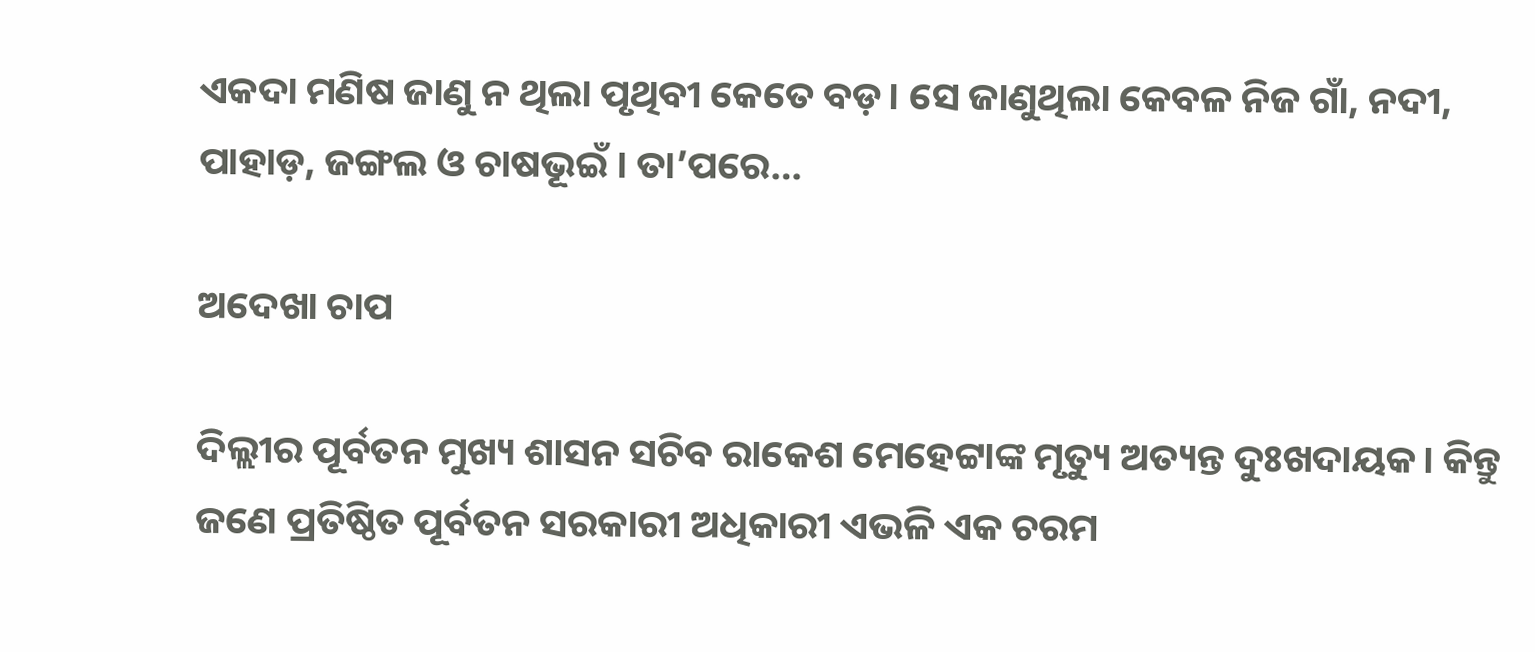ଏକଦା ମଣିଷ ଜାଣୁ ନ ଥିଲା ପୃଥିବୀ କେତେ ବଡ଼। ସେ ଜାଣୁଥିଲା କେବଳ ନିଜ ଗାଁ, ନଦୀ, ପାହାଡ଼, ଜଙ୍ଗଲ ଓ ଚାଷଭୂଇଁ । ତା’ପରେ…

ଅଦେଖା ଚାପ

ଦିଲ୍ଲୀର ପୂର୍ବତନ ମୁଖ୍ୟ ଶାସନ ସଚିବ ରାକେଶ ମେହେଟ୍ଟାଙ୍କ ମୃତ୍ୟୁ ଅତ୍ୟନ୍ତ ଦୁଃଖଦାୟକ। କିନ୍ତୁ ଜଣେ ପ୍ରତିଷ୍ଠିତ ପୂର୍ବତନ ସରକାରୀ ଅଧିକାରୀ ଏଭଳି ଏକ ଚରମ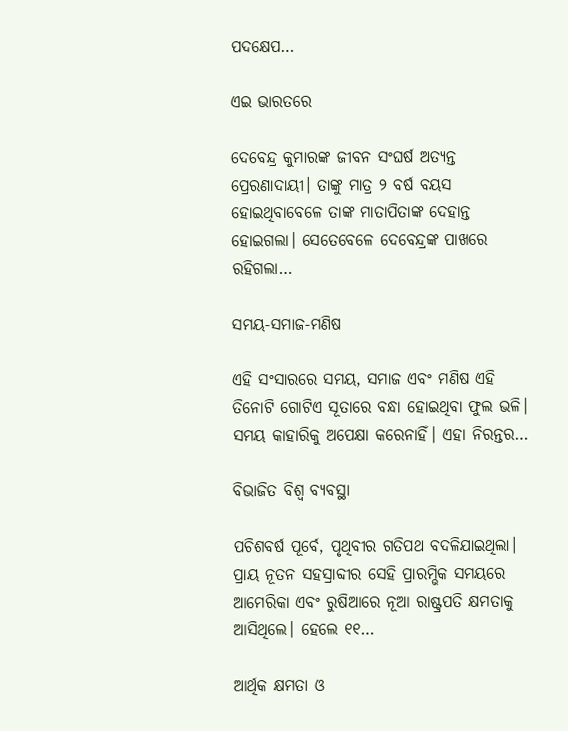ପଦକ୍ଷେପ…

ଏଇ ଭାରତରେ

ଦେବେନ୍ଦ୍ର କୁମାରଙ୍କ ଜୀବନ ସଂଘର୍ଷ ଅତ୍ୟନ୍ତ ପ୍ରେରଣାଦାୟୀ। ତାଙ୍କୁ ମାତ୍ର ୨ ବର୍ଷ ବୟସ ହୋଇଥିବାବେଳେ ତାଙ୍କ ମାତାପିତାଙ୍କ ଦେହାନ୍ତ ହୋଇଗଲା। ସେତେବେଳେ ଦେବେନ୍ଦ୍ରଙ୍କ ପାଖରେ ରହିଗଲା…

ସମୟ-ସମାଜ-ମଣିଷ

ଏହି ସଂସାରରେ ସମୟ, ସମାଜ ଏବଂ ମଣିଷ ଏହି ତିନୋଟି ଗୋଟିଏ ସୂତାରେ ବନ୍ଧା ହୋଇଥିବା ଫୁଲ ଭଳି। ସମୟ କାହାରିକୁ ଅପେକ୍ଷା କରେନାହିଁ। ଏହା ନିରନ୍ତର…

ବିଭାଜିତ ବିଶ୍ୱ ବ୍ୟବସ୍ଥା

ପଚିଶବର୍ଷ ପୂର୍ବେ, ପୃଥିବୀର ଗତିପଥ ବଦଳିଯାଇଥିଲା। ପ୍ରାୟ ନୂତନ ସହସ୍ରାବ୍ଦୀର ସେହି ପ୍ରାରମ୍ଭିକ ସମୟରେ ଆମେରିକା ଏବଂ ରୁଷିଆରେ ନୂଆ ରାଷ୍ଟ୍ରପତି କ୍ଷମତାକୁ ଆସିଥିଲେ। ହେଲେ ୧୧…

ଆର୍ଥିକ କ୍ଷମତା ଓ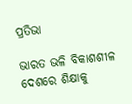ପ୍ରତିଭା

ଭାରତ ଭଳି ବିକାଶଶୀଳ ଦେଶରେ ଶିକ୍ଷାକୁ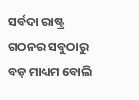ସର୍ବଦା ରାଷ୍ଟ୍ର ଗଠନର ସବୁଠାରୁ ବଡ଼ ମାଧ୍ୟମ ବୋଲି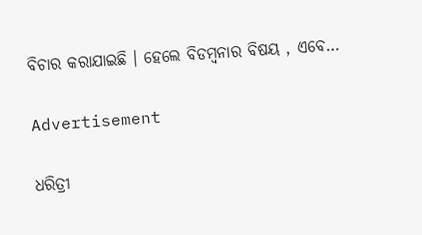ବିଚାର କରାଯାଇଛି । ହେଲେ ବିଡମ୍ବନାର ବିଷୟ , ଏବେ…

Advertisement

ଧରିତ୍ରୀ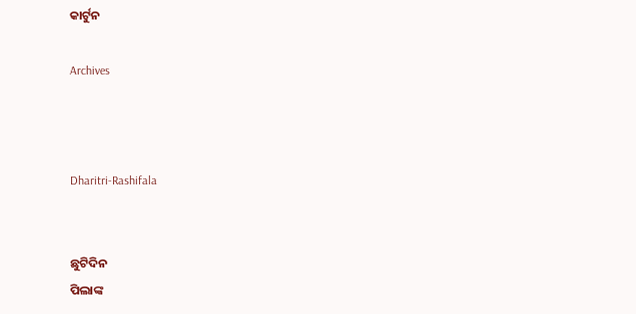କାର୍ଟୁନ

Archives



Dharitri-Rashifala


ଛୁଟିଦିନ
ପିଲାଙ୍କ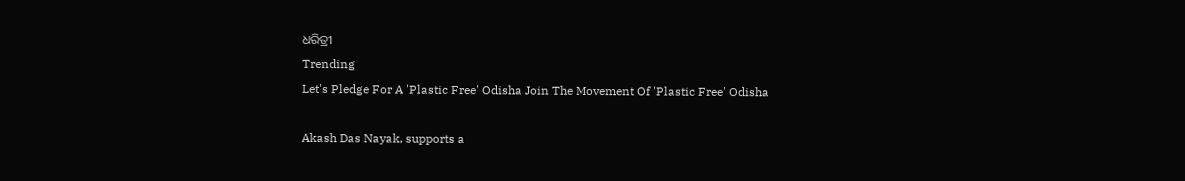ଧରିତ୍ରୀ
Trending
Let's Pledge For A 'Plastic Free' Odisha Join The Movement Of 'Plastic Free' Odisha

Akash Das Nayak, supports a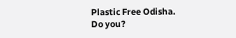Plastic Free Odisha. Do you?